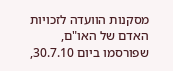מסקנות הוועדה לזכויות האדם של האו"ם, שפורסמו ביום 30.7.10,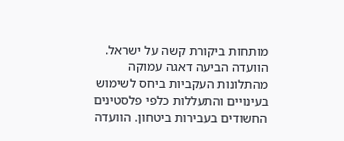מותחות ביקורת קשה על ישראל. הוועדה הביעה דאגה עמוקה מהתלונות העקביות ביחס לשימוש בעינויים והתעללות כלפי פלסטינים החשודים בעבירות ביטחון. הוועדה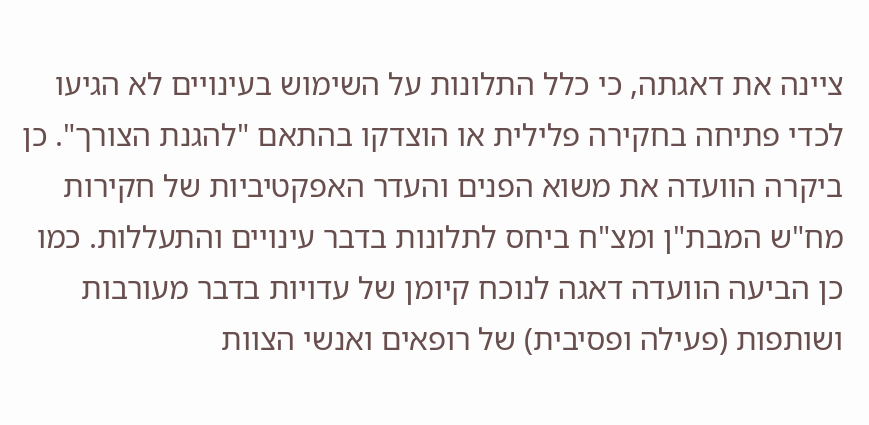ציינה את דאגתה, כי כלל התלונות על השימוש בעינויים לא הגיעו לכדי פתיחה בחקירה פלילית או הוצדקו בהתאם "להגנת הצורך". כן ביקרה הוועדה את משוא הפנים והעדר האפקטיביות של חקירות מח"ש המבת"ן ומצ"ח ביחס לתלונות בדבר עינויים והתעללות. כמו כן הביעה הוועדה דאגה לנוכח קיומן של עדויות בדבר מעורבות ושותפות (פעילה ופסיבית) של רופאים ואנשי הצוות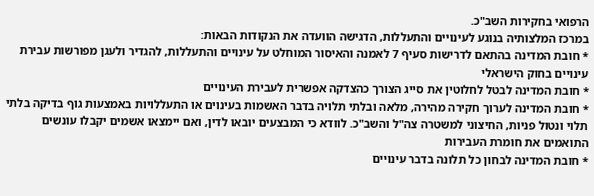הרפואי בחקירות השב"כ.
במרכז המלצותיה בנוגע לעינויים והתעללות, הדגישה הוועדה את הנקודות הבאות:
* חובת המדינה בהתאם לדרישות סעיף 7 לאמנה והאיסור המוחלט על עינויים והתעללות, להגדיר ולעגן מפורשות עבירת עינויים בחוק הישראלי
* חובת המדינה לבטל לחלוטין את סייג הצורך כהצדקה אפשרית לעבירת העינויים
* חובת המדינה לערוך חקירה מהירה, מלאה ובלתי תלויה בדבר האשמות בעינוים או התעללויות באמצעות גוף בדיקה בלתי תלוי ונטול פניות, החיצוני למשטרה צה"ל והשב"כ. לוודא כי המבצעים יובאו לדין, ואם יימצאו אשמים יקבלו עונשים התואמים את חומרת העבירות
* חובת המדינה לבחון כל תלונה בדבר עינויים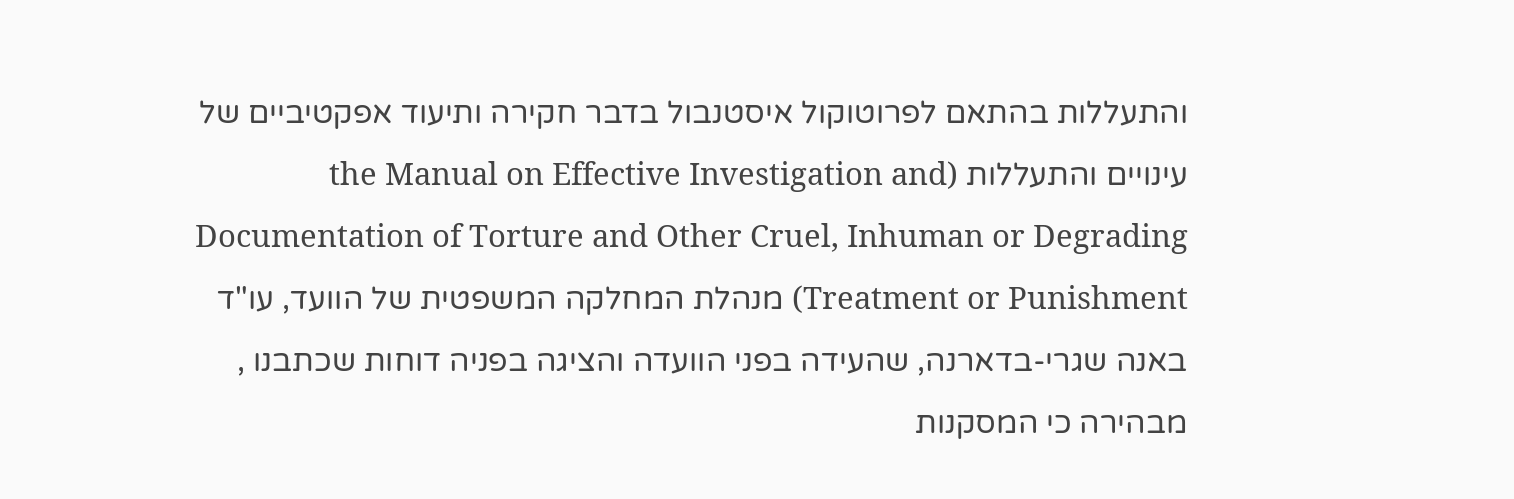והתעללות בהתאם לפרוטוקול איסטנבול בדבר חקירה ותיעוד אפקטיביים של עינויים והתעללות (the Manual on Effective Investigation and Documentation of Torture and Other Cruel, Inhuman or Degrading Treatment or Punishment) מנהלת המחלקה המשפטית של הוועד, עו"ד באנה שגרי-בדארנה, שהעידה בפני הוועדה והציגה בפניה דוחות שכתבנו , מבהירה כי המסקנות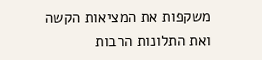משקפות את המציאות הקשה ואת התלונות הרבות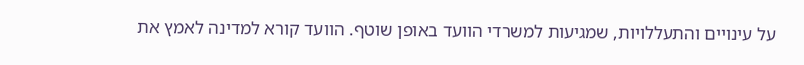על עינויים והתעללויות, שמגיעות למשרדי הוועד באופן שוטף. הוועד קורא למדינה לאמץ את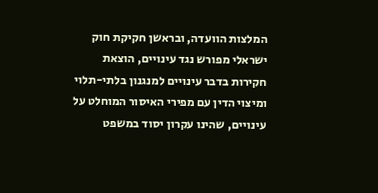המלצות הוועדה, ובראשן חקיקת חוק ישראלי מפורש נגד עינויים, הוצאת חקירות בדבר עינויים למנגנון בלתי-תלוי ומיצוי הדין עם מפירי האיסור המוחלט על עינויים, שהינו עקרון יסוד במשפט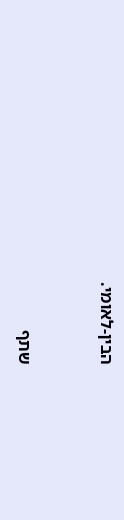הבין-לאומי.


שתף